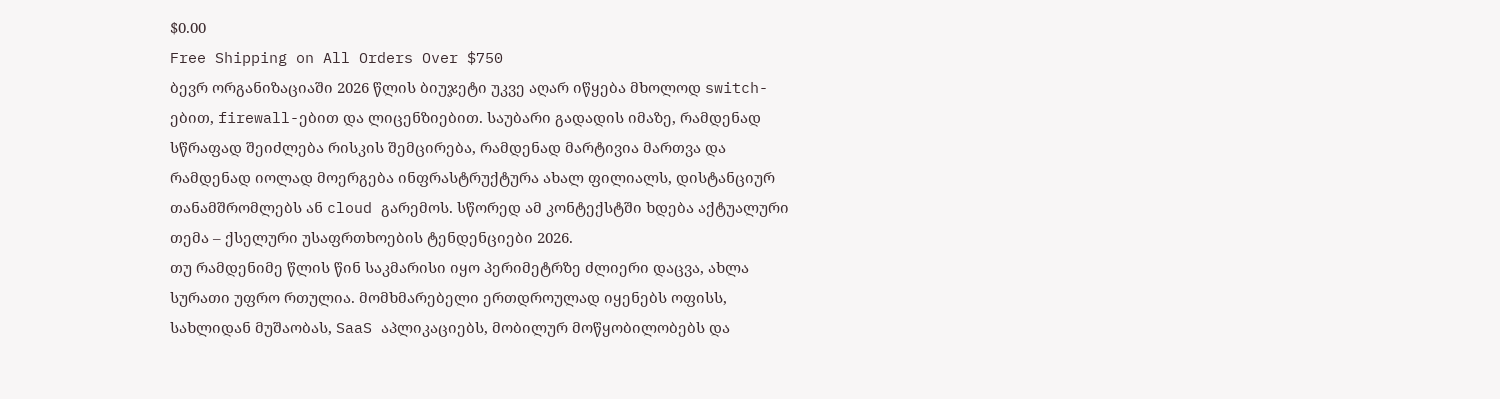$0.00
Free Shipping on All Orders Over $750
ბევრ ორგანიზაციაში 2026 წლის ბიუჯეტი უკვე აღარ იწყება მხოლოდ switch-ებით, firewall-ებით და ლიცენზიებით. საუბარი გადადის იმაზე, რამდენად სწრაფად შეიძლება რისკის შემცირება, რამდენად მარტივია მართვა და რამდენად იოლად მოერგება ინფრასტრუქტურა ახალ ფილიალს, დისტანციურ თანამშრომლებს ან cloud გარემოს. სწორედ ამ კონტექსტში ხდება აქტუალური თემა – ქსელური უსაფრთხოების ტენდენციები 2026.
თუ რამდენიმე წლის წინ საკმარისი იყო პერიმეტრზე ძლიერი დაცვა, ახლა სურათი უფრო რთულია. მომხმარებელი ერთდროულად იყენებს ოფისს, სახლიდან მუშაობას, SaaS აპლიკაციებს, მობილურ მოწყობილობებს და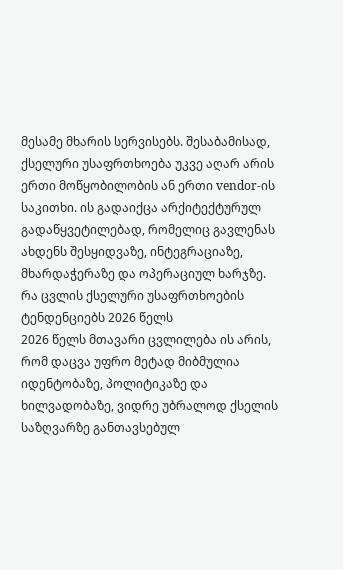მესამე მხარის სერვისებს. შესაბამისად, ქსელური უსაფრთხოება უკვე აღარ არის ერთი მოწყობილობის ან ერთი vendor-ის საკითხი. ის გადაიქცა არქიტექტურულ გადაწყვეტილებად, რომელიც გავლენას ახდენს შესყიდვაზე, ინტეგრაციაზე, მხარდაჭერაზე და ოპერაციულ ხარჯზე.
რა ცვლის ქსელური უსაფრთხოების ტენდენციებს 2026 წელს
2026 წელს მთავარი ცვლილება ის არის, რომ დაცვა უფრო მეტად მიბმულია იდენტობაზე, პოლიტიკაზე და ხილვადობაზე, ვიდრე უბრალოდ ქსელის საზღვარზე განთავსებულ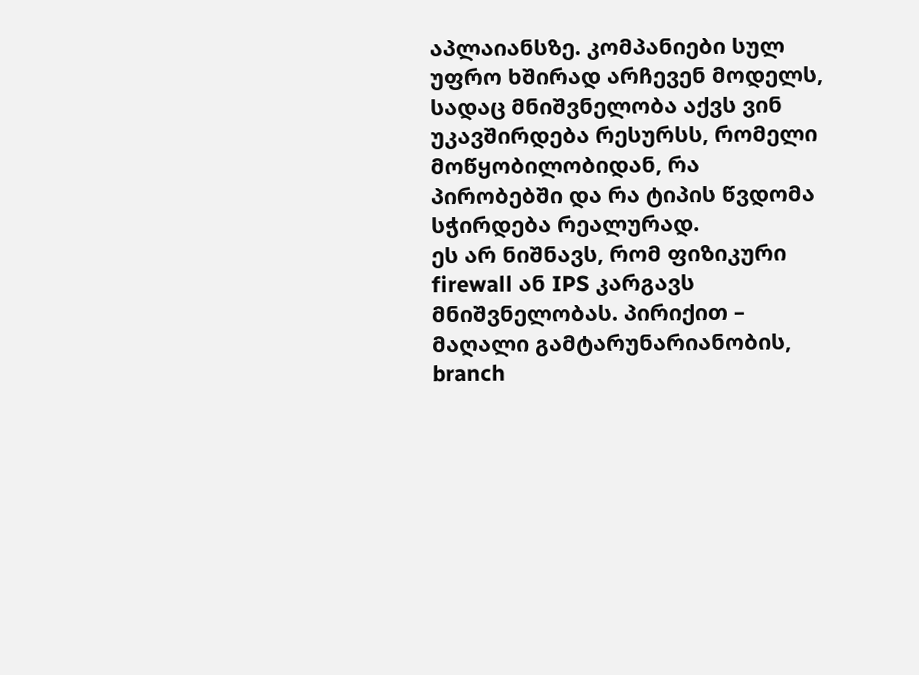აპლაიანსზე. კომპანიები სულ უფრო ხშირად არჩევენ მოდელს, სადაც მნიშვნელობა აქვს ვინ უკავშირდება რესურსს, რომელი მოწყობილობიდან, რა პირობებში და რა ტიპის წვდომა სჭირდება რეალურად.
ეს არ ნიშნავს, რომ ფიზიკური firewall ან IPS კარგავს მნიშვნელობას. პირიქით – მაღალი გამტარუნარიანობის, branch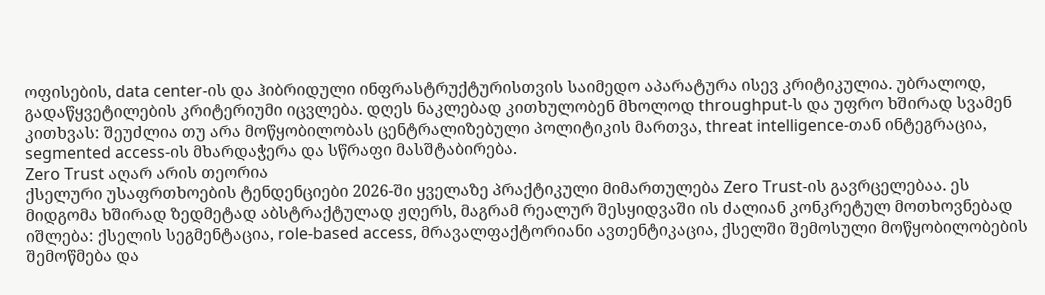ოფისების, data center-ის და ჰიბრიდული ინფრასტრუქტურისთვის საიმედო აპარატურა ისევ კრიტიკულია. უბრალოდ, გადაწყვეტილების კრიტერიუმი იცვლება. დღეს ნაკლებად კითხულობენ მხოლოდ throughput-ს და უფრო ხშირად სვამენ კითხვას: შეუძლია თუ არა მოწყობილობას ცენტრალიზებული პოლიტიკის მართვა, threat intelligence-თან ინტეგრაცია, segmented access-ის მხარდაჭერა და სწრაფი მასშტაბირება.
Zero Trust აღარ არის თეორია
ქსელური უსაფრთხოების ტენდენციები 2026-ში ყველაზე პრაქტიკული მიმართულება Zero Trust-ის გავრცელებაა. ეს მიდგომა ხშირად ზედმეტად აბსტრაქტულად ჟღერს, მაგრამ რეალურ შესყიდვაში ის ძალიან კონკრეტულ მოთხოვნებად იშლება: ქსელის სეგმენტაცია, role-based access, მრავალფაქტორიანი ავთენტიკაცია, ქსელში შემოსული მოწყობილობების შემოწმება და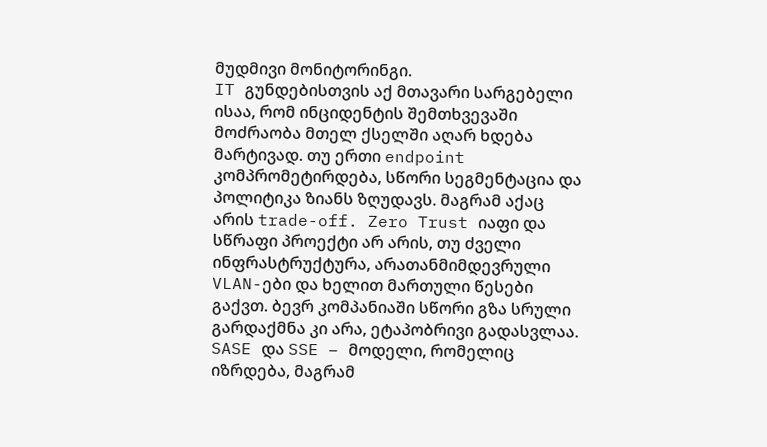მუდმივი მონიტორინგი.
IT გუნდებისთვის აქ მთავარი სარგებელი ისაა, რომ ინციდენტის შემთხვევაში მოძრაობა მთელ ქსელში აღარ ხდება მარტივად. თუ ერთი endpoint კომპრომეტირდება, სწორი სეგმენტაცია და პოლიტიკა ზიანს ზღუდავს. მაგრამ აქაც არის trade-off. Zero Trust იაფი და სწრაფი პროექტი არ არის, თუ ძველი ინფრასტრუქტურა, არათანმიმდევრული VLAN-ები და ხელით მართული წესები გაქვთ. ბევრ კომპანიაში სწორი გზა სრული გარდაქმნა კი არა, ეტაპობრივი გადასვლაა.
SASE და SSE – მოდელი, რომელიც იზრდება, მაგრამ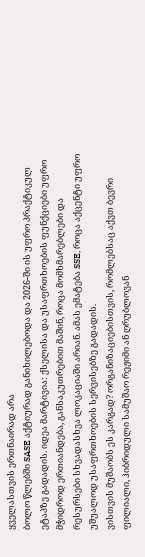ყველასთვის ერთნაირად არა
ბოლო წლებში SASE აქტიურად განიხილებოდა და 2026-ში ის უფრო პრაქტიკულ ეტაპზე გადადის. იდეა მარტივია: ქსელისა და უსაფრთხოების ფუნქციები უფრო მჭიდროდ ერთიანდება, განსაკუთრებით მაშინ, როცა მომხმარებლები და რესურსები სხვადასხვა ლოკაციაში არიან. ამას ემატება SSE, როცა აქცენტი უფრო უშუალოდ უსაფრთხოების სერვისებზე გადადის.
ვისთვის მუშაობს ეს კარგად? ორგანიზაციებისთვის, რომლებსაც აქვთ ბევრი ფილიალი, ჰიბრიდული სამუშაო რეჟიმი ან ღრუბლოვან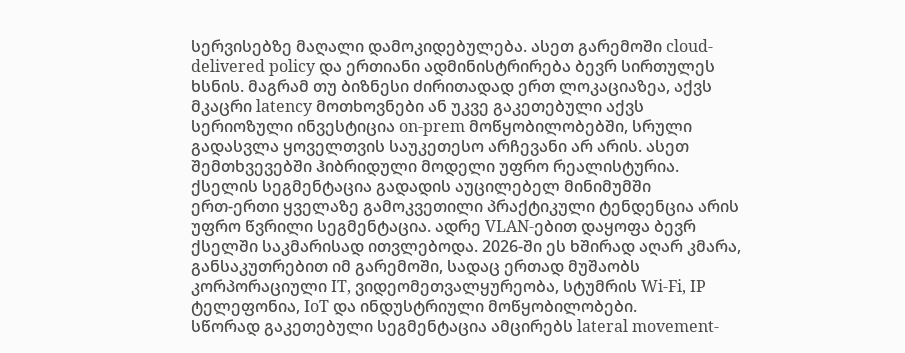სერვისებზე მაღალი დამოკიდებულება. ასეთ გარემოში cloud-delivered policy და ერთიანი ადმინისტრირება ბევრ სირთულეს ხსნის. მაგრამ თუ ბიზნესი ძირითადად ერთ ლოკაციაზეა, აქვს მკაცრი latency მოთხოვნები ან უკვე გაკეთებული აქვს სერიოზული ინვესტიცია on-prem მოწყობილობებში, სრული გადასვლა ყოველთვის საუკეთესო არჩევანი არ არის. ასეთ შემთხვევებში ჰიბრიდული მოდელი უფრო რეალისტურია.
ქსელის სეგმენტაცია გადადის აუცილებელ მინიმუმში
ერთ-ერთი ყველაზე გამოკვეთილი პრაქტიკული ტენდენცია არის უფრო წვრილი სეგმენტაცია. ადრე VLAN-ებით დაყოფა ბევრ ქსელში საკმარისად ითვლებოდა. 2026-ში ეს ხშირად აღარ კმარა, განსაკუთრებით იმ გარემოში, სადაც ერთად მუშაობს კორპორაციული IT, ვიდეომეთვალყურეობა, სტუმრის Wi-Fi, IP ტელეფონია, IoT და ინდუსტრიული მოწყობილობები.
სწორად გაკეთებული სეგმენტაცია ამცირებს lateral movement-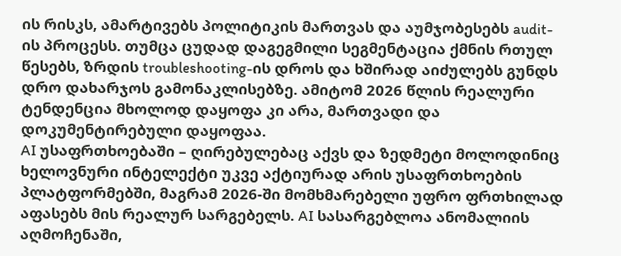ის რისკს, ამარტივებს პოლიტიკის მართვას და აუმჯობესებს audit-ის პროცესს. თუმცა ცუდად დაგეგმილი სეგმენტაცია ქმნის რთულ წესებს, ზრდის troubleshooting-ის დროს და ხშირად აიძულებს გუნდს დრო დახარჯოს გამონაკლისებზე. ამიტომ 2026 წლის რეალური ტენდენცია მხოლოდ დაყოფა კი არა, მართვადი და დოკუმენტირებული დაყოფაა.
AI უსაფრთხოებაში – ღირებულებაც აქვს და ზედმეტი მოლოდინიც
ხელოვნური ინტელექტი უკვე აქტიურად არის უსაფრთხოების პლატფორმებში, მაგრამ 2026-ში მომხმარებელი უფრო ფრთხილად აფასებს მის რეალურ სარგებელს. AI სასარგებლოა ანომალიის აღმოჩენაში,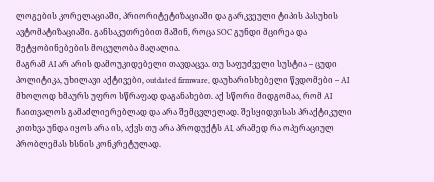ლოგების კორელაციაში, პრიორიტეტიზაციაში და გარკვეული ტიპის პასუხის ავტომატიზაციაში. განსაკუთრებით მაშინ, როცა SOC გუნდი მცირეა და შეტყობინებების მოცულობა მაღალია.
მაგრამ AI არ არის დამოუკიდებელი თავდაცვა. თუ საფუძველი სუსტია – ცუდი პოლიტიკა, უხილავი აქტივები, outdated firmware, დაუხარისხებელი წვდომები – AI მხოლოდ ხმაურს უფრო სწრაფად დაგანახებთ. აქ სწორი მიდგომაა, რომ AI ჩაითვალოს გამაძლიერებლად და არა შემცვლელად. შესყიდვისას პრაქტიკული კითხვა უნდა იყოს არა ის, აქვს თუ არა პროდუქტს AI, არამედ რა ოპერაციულ პრობლემას ხსნის კონკრეტულად.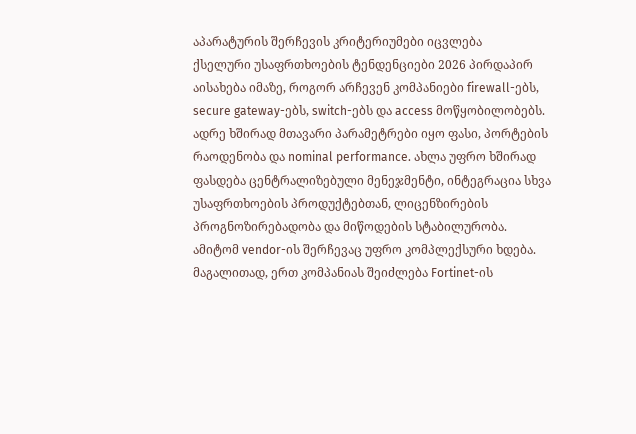აპარატურის შერჩევის კრიტერიუმები იცვლება
ქსელური უსაფრთხოების ტენდენციები 2026 პირდაპირ აისახება იმაზე, როგორ არჩევენ კომპანიები firewall-ებს, secure gateway-ებს, switch-ებს და access მოწყობილობებს. ადრე ხშირად მთავარი პარამეტრები იყო ფასი, პორტების რაოდენობა და nominal performance. ახლა უფრო ხშირად ფასდება ცენტრალიზებული მენეჯმენტი, ინტეგრაცია სხვა უსაფრთხოების პროდუქტებთან, ლიცენზირების პროგნოზირებადობა და მიწოდების სტაბილურობა.
ამიტომ vendor-ის შერჩევაც უფრო კომპლექსური ხდება. მაგალითად, ერთ კომპანიას შეიძლება Fortinet-ის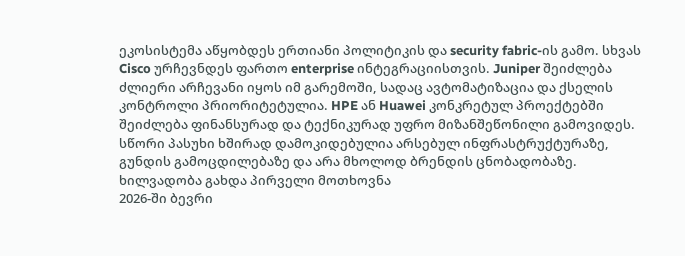ეკოსისტემა აწყობდეს ერთიანი პოლიტიკის და security fabric-ის გამო. სხვას Cisco ურჩევნდეს ფართო enterprise ინტეგრაციისთვის. Juniper შეიძლება ძლიერი არჩევანი იყოს იმ გარემოში, სადაც ავტომატიზაცია და ქსელის კონტროლი პრიორიტეტულია. HPE ან Huawei კონკრეტულ პროექტებში შეიძლება ფინანსურად და ტექნიკურად უფრო მიზანშეწონილი გამოვიდეს. სწორი პასუხი ხშირად დამოკიდებულია არსებულ ინფრასტრუქტურაზე, გუნდის გამოცდილებაზე და არა მხოლოდ ბრენდის ცნობადობაზე.
ხილვადობა გახდა პირველი მოთხოვნა
2026-ში ბევრი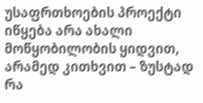უსაფრთხოების პროექტი იწყება არა ახალი მოწყობილობის ყიდვით, არამედ კითხვით – ზუსტად რა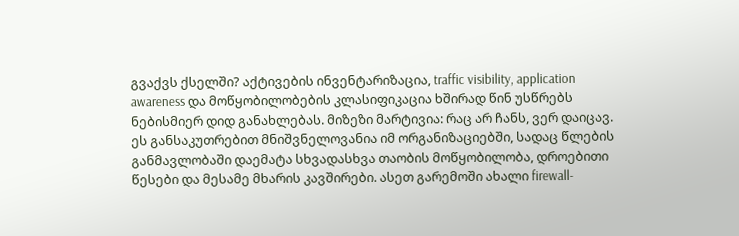გვაქვს ქსელში? აქტივების ინვენტარიზაცია, traffic visibility, application awareness და მოწყობილობების კლასიფიკაცია ხშირად წინ უსწრებს ნებისმიერ დიდ განახლებას. მიზეზი მარტივია: რაც არ ჩანს, ვერ დაიცავ.
ეს განსაკუთრებით მნიშვნელოვანია იმ ორგანიზაციებში, სადაც წლების განმავლობაში დაემატა სხვადასხვა თაობის მოწყობილობა, დროებითი წესები და მესამე მხარის კავშირები. ასეთ გარემოში ახალი firewall-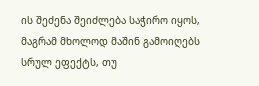ის შეძენა შეიძლება საჭირო იყოს, მაგრამ მხოლოდ მაშინ გამოიღებს სრულ ეფექტს, თუ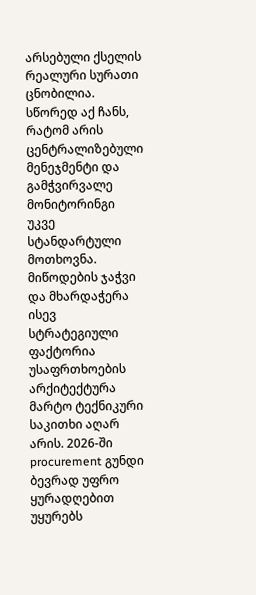არსებული ქსელის რეალური სურათი ცნობილია. სწორედ აქ ჩანს, რატომ არის ცენტრალიზებული მენეჯმენტი და გამჭვირვალე მონიტორინგი უკვე სტანდარტული მოთხოვნა.
მიწოდების ჯაჭვი და მხარდაჭერა ისევ სტრატეგიული ფაქტორია
უსაფრთხოების არქიტექტურა მარტო ტექნიკური საკითხი აღარ არის. 2026-ში procurement გუნდი ბევრად უფრო ყურადღებით უყურებს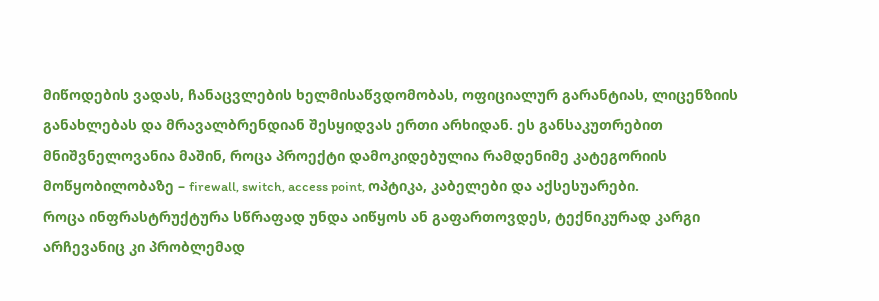მიწოდების ვადას, ჩანაცვლების ხელმისაწვდომობას, ოფიციალურ გარანტიას, ლიცენზიის განახლებას და მრავალბრენდიან შესყიდვას ერთი არხიდან. ეს განსაკუთრებით მნიშვნელოვანია მაშინ, როცა პროექტი დამოკიდებულია რამდენიმე კატეგორიის მოწყობილობაზე – firewall, switch, access point, ოპტიკა, კაბელები და აქსესუარები.
როცა ინფრასტრუქტურა სწრაფად უნდა აიწყოს ან გაფართოვდეს, ტექნიკურად კარგი არჩევანიც კი პრობლემად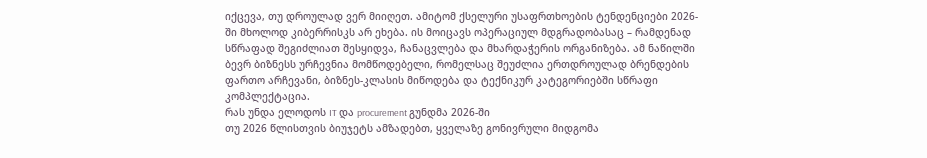იქცევა, თუ დროულად ვერ მიიღეთ. ამიტომ ქსელური უსაფრთხოების ტენდენციები 2026-ში მხოლოდ კიბერრისკს არ ეხება. ის მოიცავს ოპერაციულ მდგრადობასაც – რამდენად სწრაფად შეგიძლიათ შესყიდვა, ჩანაცვლება და მხარდაჭერის ორგანიზება. ამ ნაწილში ბევრ ბიზნესს ურჩევნია მომწოდებელი, რომელსაც შეუძლია ერთდროულად ბრენდების ფართო არჩევანი, ბიზნეს-კლასის მიწოდება და ტექნიკურ კატეგორიებში სწრაფი კომპლექტაცია.
რას უნდა ელოდოს IT და procurement გუნდმა 2026-ში
თუ 2026 წლისთვის ბიუჯეტს ამზადებთ, ყველაზე გონივრული მიდგომა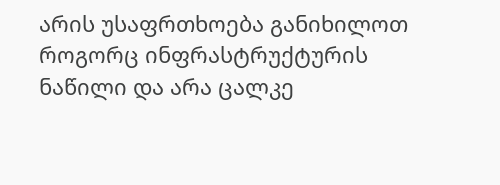არის უსაფრთხოება განიხილოთ როგორც ინფრასტრუქტურის ნაწილი და არა ცალკე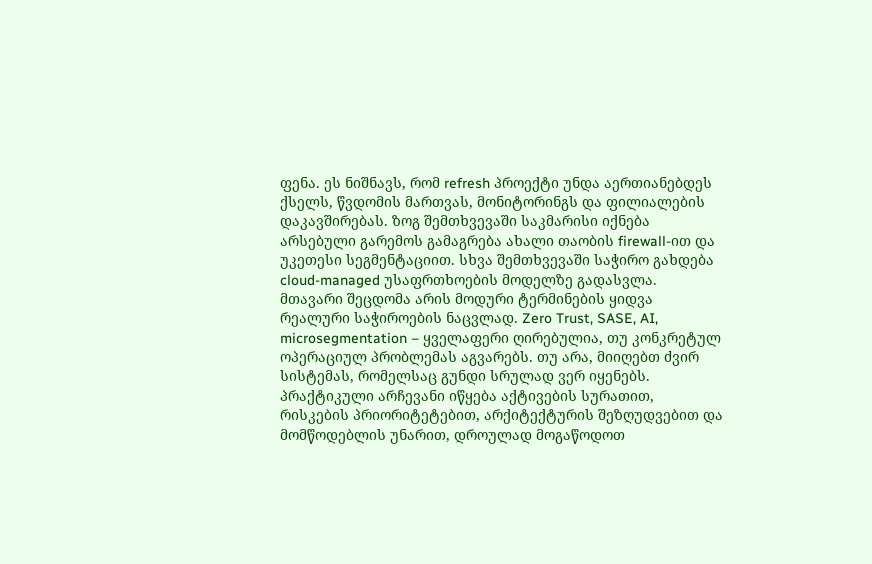ფენა. ეს ნიშნავს, რომ refresh პროექტი უნდა აერთიანებდეს ქსელს, წვდომის მართვას, მონიტორინგს და ფილიალების დაკავშირებას. ზოგ შემთხვევაში საკმარისი იქნება არსებული გარემოს გამაგრება ახალი თაობის firewall-ით და უკეთესი სეგმენტაციით. სხვა შემთხვევაში საჭირო გახდება cloud-managed უსაფრთხოების მოდელზე გადასვლა.
მთავარი შეცდომა არის მოდური ტერმინების ყიდვა რეალური საჭიროების ნაცვლად. Zero Trust, SASE, AI, microsegmentation – ყველაფერი ღირებულია, თუ კონკრეტულ ოპერაციულ პრობლემას აგვარებს. თუ არა, მიიღებთ ძვირ სისტემას, რომელსაც გუნდი სრულად ვერ იყენებს. პრაქტიკული არჩევანი იწყება აქტივების სურათით, რისკების პრიორიტეტებით, არქიტექტურის შეზღუდვებით და მომწოდებლის უნარით, დროულად მოგაწოდოთ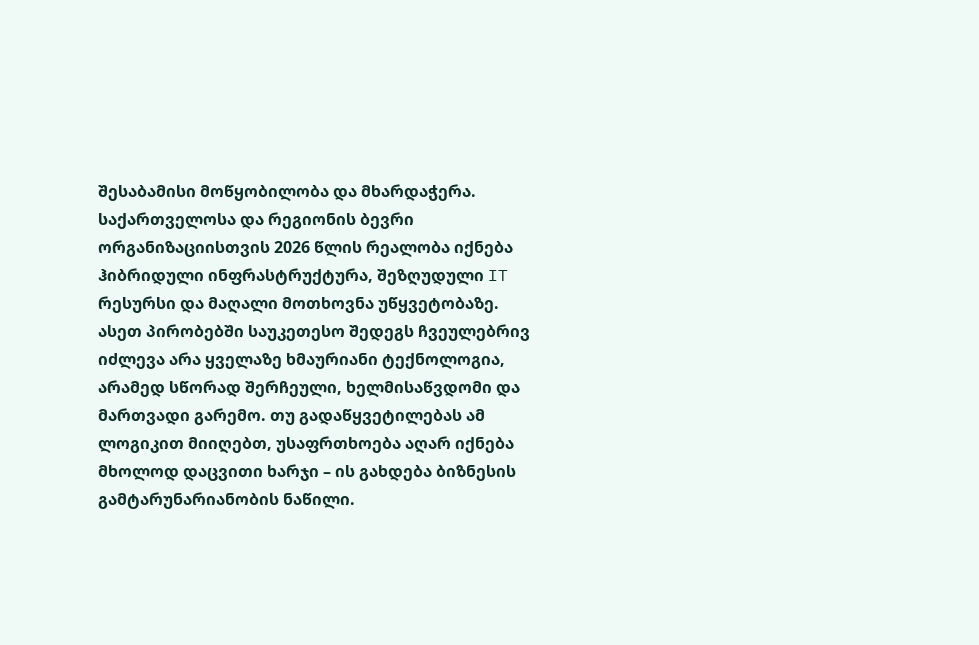შესაბამისი მოწყობილობა და მხარდაჭერა.
საქართველოსა და რეგიონის ბევრი ორგანიზაციისთვის 2026 წლის რეალობა იქნება ჰიბრიდული ინფრასტრუქტურა, შეზღუდული IT რესურსი და მაღალი მოთხოვნა უწყვეტობაზე. ასეთ პირობებში საუკეთესო შედეგს ჩვეულებრივ იძლევა არა ყველაზე ხმაურიანი ტექნოლოგია, არამედ სწორად შერჩეული, ხელმისაწვდომი და მართვადი გარემო. თუ გადაწყვეტილებას ამ ლოგიკით მიიღებთ, უსაფრთხოება აღარ იქნება მხოლოდ დაცვითი ხარჯი – ის გახდება ბიზნესის გამტარუნარიანობის ნაწილი.